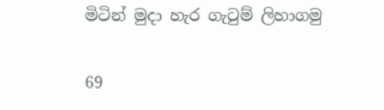මිටින් මුදා හැර ගැටුම් ලිහාගමු

69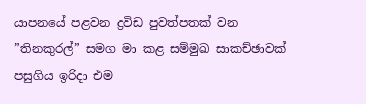යාපනයේ පළවන ද්‍රවිඩ පුවත්පතක් වන ”තිනකුරල්” සමග මා කළ සම්මුඛ සාකච්ඡාවක් පසුගිය ඉරිදා එම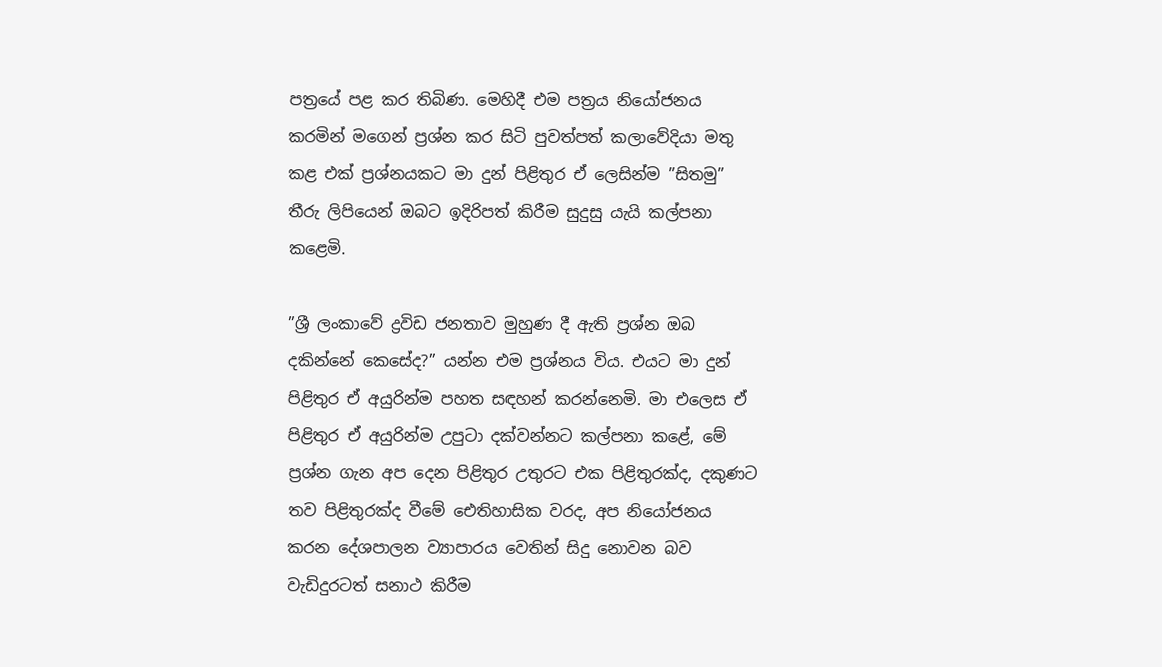පත්‍රයේ පළ කර තිබිණ. මෙහිදී එම පත්‍රය නියෝජනය කරමින් මගෙන් ප්‍රශ්න කර සිටි පුවත්පත් කලාවේදියා මතු කළ එක් ප්‍රශ්නයකට මා දුන් පිළිතුර ඒ ලෙසින්ම ”සිතමු” තීරු ලිපියෙන් ඔබට ඉදිරිපත් කිරීම සුදුසු යැයි කල්පනා කළෙමි.

”ශ්‍රී ලංකාවේ ද්‍රවිඩ ජනතාව මුහුණ දී ඇති ප්‍රශ්න ඔබ දකින්නේ කෙසේද?” යන්න එම ප්‍රශ්නය විය. එයට මා දුන් පිළිතුර ඒ අයුරින්ම පහත සඳහන් කරන්නෙමි. මා එලෙස ඒ පිළිතුර ඒ අයුරින්ම උපුටා දක්වන්නට කල්පනා කළේ, මේ ප්‍රශ්න ගැන අප දෙන පිළිතුර උතුරට එක පිළිතුරක්ද, දකුණට තව පිළිතුරක්ද වීමේ ඓතිහාසික වරද, අප නියෝජනය කරන දේශපාලන ව්‍යාපාරය වෙතින් සිදු නොවන බව වැඩිදුරටත් සනාථ කිරීම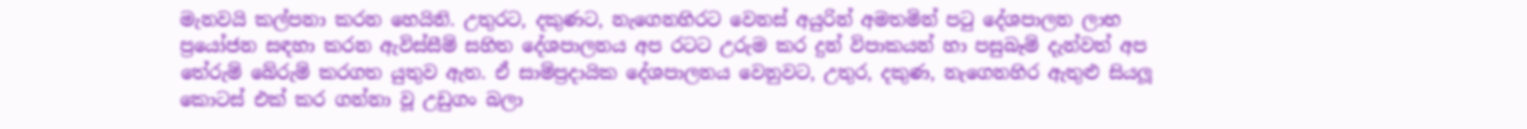මැනවයි කල්පනා කරන හෙයිනි. උතුරට, දකුණට, නැගෙනහිරට වෙනස් අයුරින් අමතමින් පටු දේශපාලන ලාභ ප්‍රයෝජන සඳහා කරන ඇවිස්සීම් සහිත දේශපාලනය අප රටට උරුම කර දුන් විපාකයන් හා පසුබෑම් දැන්වත් අප තේරුම් බේරුම් කරගත යුතුව ඇත. ඒ සාම්ප්‍රදායික දේශපාලනය වෙනුවට, උතුර, දකුණ, නැගෙනහිර ඇතුළු සියලූ කොටස් එක් කර ගන්නා වූ උඩුගං බලා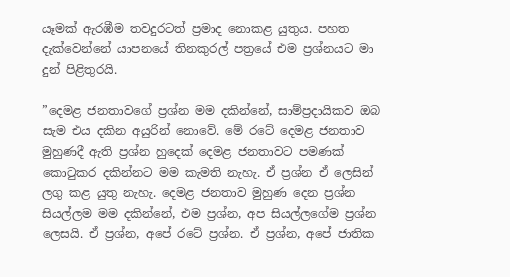යෑමක් ඇරඹීම තවදුරටත් ප්‍රමාද නොකළ යුතුය. පහත දැක්වෙන්නේ යාපනයේ තිනකුරල් පත්‍රයේ එම ප්‍රශ්නයට මා දුන් පිළිතුරයි.

”දෙමළ ජනතාවගේ ප්‍රශ්න මම දකින්නේ, සාම්ප්‍රදායිකව ඔබ සැම එය දකින අයුරින් නොවේ. මේ රටේ දෙමළ ජනතාව මුහුණදී ඇති ප්‍රශ්න හුදෙක් දෙමළ ජනතාවට පමණක් කොටුකර දකින්නට මම කැමති නැහැ. ඒ ප්‍රශ්න ඒ ලෙසින් ලගු කළ යුතු නැහැ. දෙමළ ජනතාව මුහුණ දෙන ප්‍රශ්න සියල්ලම මම දකින්නේ, එම ප්‍රශ්න, අප සියල්ලගේම ප්‍රශ්න ලෙසයි. ඒ ප්‍රශ්න, අපේ රටේ ප්‍රශ්න. ඒ ප්‍රශ්න, අපේ ජාතික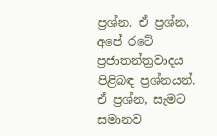ප්‍රශ්න. ඒ ප්‍රශ්න, අපේ රටේ ප්‍රජාතන්ත්‍රවාදය පිළිබඳ ප්‍රශ්නයන්. ඒ ප්‍රශ්න, සැමට සමානව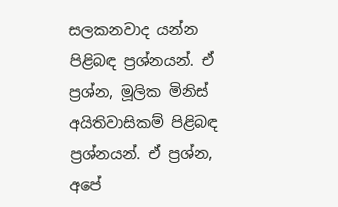සලකනවාද යන්න පිළිබඳ ප්‍රශ්නයන්. ඒ ප්‍රශ්න, මූලික මිනිස් අයිතිවාසිකම් පිළිබඳ ප්‍රශ්නයන්. ඒ ප්‍රශ්න, අපේ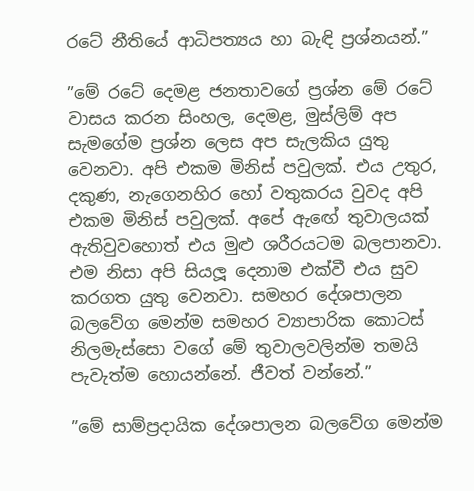රටේ නීතියේ ආධිපත්‍යය හා බැඳි ප්‍රශ්නයන්.”

”මේ රටේ දෙමළ ජනතාවගේ ප්‍රශ්න මේ රටේ වාසය කරන සිංහල, දෙමළ, මුස්ලිම් අප සැමගේම ප්‍රශ්න ලෙස අප සැලකිය යුතු වෙනවා. අපි එකම මිනිස් පවුලක්. එය උතුර, දකුණ, නැගෙනහිර හෝ වතුකරය වුවද අපි එකම මිනිස් පවුලක්. අපේ ඇඟේ තුවාලයක් ඇතිවුවහොත් එය මුළු ශරීරයටම බලපානවා. එම නිසා අපි සියලූ දෙනාම එක්වී එය සුව කරගත යුතු වෙනවා. සමහර දේශපාලන බලවේග මෙන්ම සමහර ව්‍යාපාරික කොටස් නිලමැස්සො වගේ මේ තුවාලවලින්ම තමයි පැවැත්ම හොයන්නේ. ජීවත් වන්නේ.”

”මේ සාම්ප්‍රදායික දේශපාලන බලවේග මෙන්ම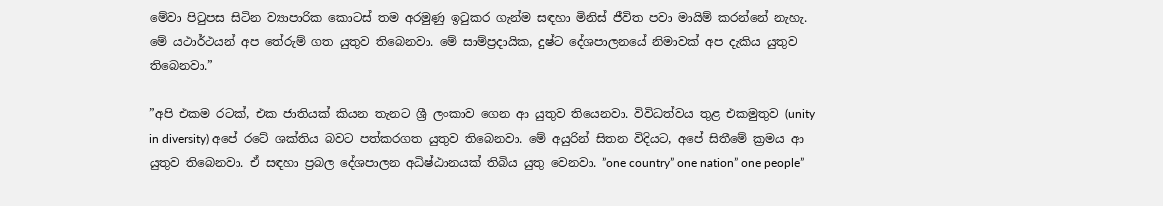මේවා පිටුපස සිටින ව්‍යාපාරික කොටස් තම අරමුණු ඉටුකර ගැන්ම සඳහා මිනිස් ජීවිත පවා මායිම් කරන්නේ නැහැ. මේ යථාර්ථයන් අප තේරුම් ගත යුතුව තිබෙනවා. මේ සාම්ප්‍රදායික, දුෂ්ට දේශපාලනයේ නිමාවක් අප දැකිය යුතුව තිබෙනවා.”

”අපි එකම රටක්, එක ජාතියක් කියන තැනට ශ්‍රී ලංකාව ගෙන ආ යුතුව තියෙනවා. විවිධත්වය තුළ එකමුතුව (unity in diversity) අපේ රටේ ශක්තිය බවට පත්කරගත යුතුව තිබෙනවා. මේ අයුරින් සිතන විදියට, අපේ සිතීමේ ක්‍රමය ආ යුතුව තිබෙනවා. ඒ සඳහා ප්‍රබල දේශපාලන අධිෂ්ඨානයක් තිබිය යුතු වෙනවා. ”one country” one nation” one people”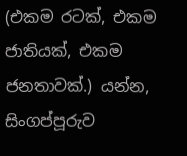(එකම රටක්, එකම ජාතියක්, එකම ජනතාවක්.) යන්න, සිංගප්පූරුව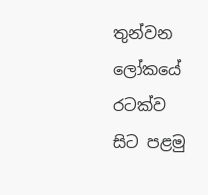තුන්වන ලෝකයේ රටක්ව සිට පළමු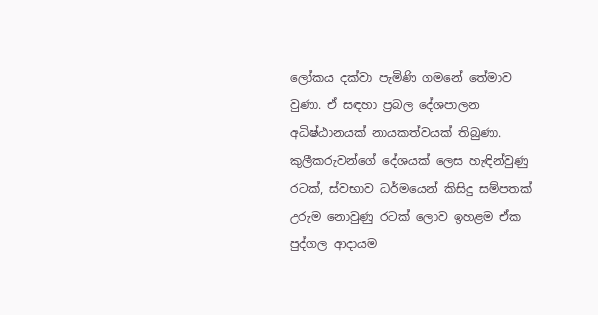ලෝකය දක්වා පැමිණි ගමනේ තේමාව වුණා. ඒ සඳහා ප්‍රබල දේශපාලන අධිෂ්ඨානයක් නායකත්වයක් තිබුණා. කුලීකරුවන්ගේ දේශයක් ලෙස හැඳින්වුණු රටක්, ස්වභාව ධර්මයෙන් කිසිදු සම්පතක් උරුම නොවුණු රටක් ලොව ඉහළම ඒක පුද්ගල ආදායම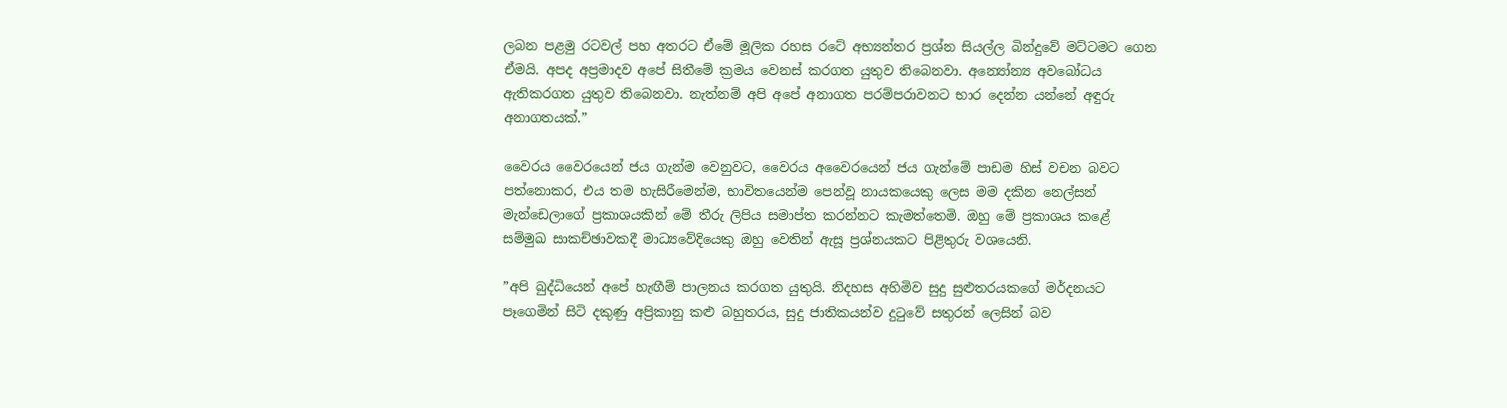ලබන පළමු රටවල් පහ අතරට ඒමේ මූලික රහස රටේ අභ්‍යන්තර ප්‍රශ්න සියල්ල බින්දුවේ මට්ටමට ගෙන ඒමයි. අපද අප්‍රමාදව අපේ සිතීමේ ක්‍රමය වෙනස් කරගත යුතුව තිබෙනවා. අන්‍යෝන්‍ය අවබෝධය ඇතිකරගත යුතුව තිබෙනවා. නැත්නම් අපි අපේ අනාගත පරම්පරාවනට භාර දෙන්න යන්නේ අඳුරු අනාගතයක්.”

වෛරය වෛරයෙන් ජය ගැන්ම වෙනුවට, වෛරය අවෛරයෙන් ජය ගැන්මේ පාඩම හිස් වචන බවට පත්නොකර, එය තම හැසිරීමෙන්ම, භාවිතයෙන්ම පෙන්වූ නායකයෙකු ලෙස මම දකින නෙල්සන් මැන්ඩෙලාගේ ප්‍රකාශයකින් මේ තීරු ලිපිය සමාප්ත කරන්නට කැමත්තෙමි. ඔහු මේ ප්‍රකාශය කළේ සම්මුඛ සාකච්ඡාවකදී මාධ්‍යවේදියෙකු ඔහු වෙතින් ඇසූ ප්‍රශ්නයකට පිළිතුරු වශයෙනි.

”අපි බුද්ධියෙන් අපේ හැඟීම් පාලනය කරගත යුතුයි. නිදහස අහිමිව සුදු සුළුතරයකගේ මර්දනයට පෑගෙමින් සිටි දකුණු අප්‍රිකානු කළු බහුතරය, සුදු ජාතිකයන්ව දුටුවේ සතුරන් ලෙසින් බව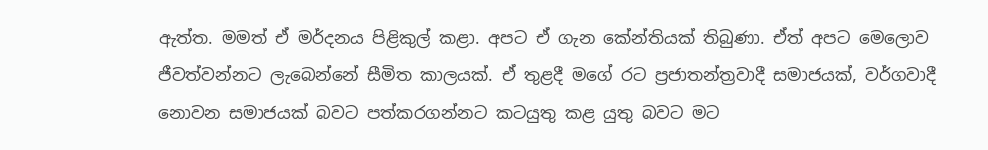ඇත්ත. මමත් ඒ මර්දනය පිළිකුල් කළා. අපට ඒ ගැන කේන්තියක් තිබුණා. ඒත් අපට මෙලොව ජීවත්වන්නට ලැබෙන්නේ සීමිත කාලයක්. ඒ තුළදී මගේ රට ප්‍රජාතන්ත්‍රවාදී සමාජයක්, වර්ගවාදී නොවන සමාජයක් බවට පත්කරගන්නට කටයුතු කළ යුතු බවට මට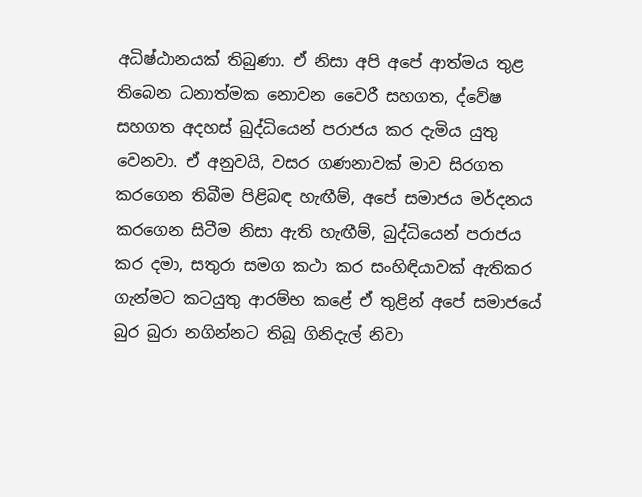අධිෂ්ඨානයක් තිබුණා. ඒ නිසා අපි අපේ ආත්මය තුළ තිබෙන ධනාත්මක නොවන වෛරී සහගත, ද්වේෂ සහගත අදහස් බුද්ධියෙන් පරාජය කර දැමිය යුතු වෙනවා. ඒ අනුවයි, වසර ගණනාවක් මාව සිරගත කරගෙන තිබීම පිළිබඳ හැඟීම්, අපේ සමාජය මර්දනය කරගෙන සිටීම නිසා ඇති හැඟීම්, බුද්ධියෙන් පරාජය කර දමා, සතුරා සමග කථා කර සංහිඳියාවක් ඇතිකර ගැන්මට කටයුතු ආරම්භ කළේ ඒ තුළින් අපේ සමාජයේ බුර බුරා නගින්නට තිබූ ගිනිදැල් නිවා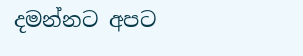දමන්නට අපට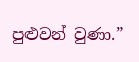පුළුවන් වුණා.”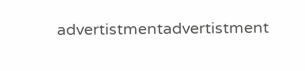advertistmentadvertistment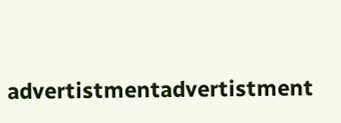advertistmentadvertistment